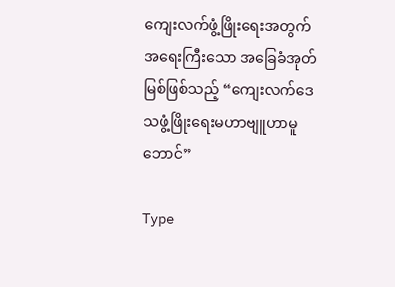ကျေးလက်ဖွံ့ဖြိုးရေးအတွက် အရေးကြီးသော အခြေခံအုတ်မြစ်ဖြစ်သည့် “ကျေးလက်ဒေသဖွံ့ဖြိုးရေးမဟာဗျူဟာမူဘောင်”

Type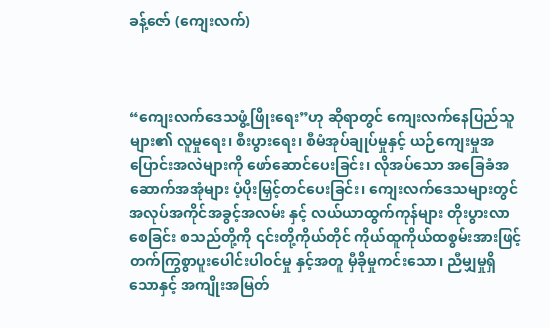ခန့်ဇော် (ကျေးလက်)



“ကျေးလက်ဒေသဖွံ့ဖြိုးရေး”ဟု ဆိုရာတွင် ကျေးလက်နေပြည်သူများ၏ လူမှုရေး၊ စီးပွားရေး၊ စီမံအုပ်ချုပ်မှုနှင့် ယဉ်ကျေးမှုအပြောင်းအလဲများကို ဖော်ဆောင်ပေးခြင်း၊ လိုအပ်သော အခြေခံအဆောက်အအုံများ ပံ့ပိုးမြှင့်တင်ပေးခြင်း၊ ကျေးလက်ဒေသများတွင် အလုပ်အကိုင်အခွင့်အလမ်း နှင့် လယ်ယာထွက်ကုန်များ တိုးပွားလာစေခြင်း စသည်တို့ကို ၎င်းတို့ကိုယ်တိုင် ကိုယ်ထူကိုယ်ထစွမ်းအားဖြင့် တက်ကြွစွာပူးပေါင်းပါဝင်မှု နှင့်အတူ မှီခိုမှုကင်းသော၊ ညီမျှမှုရှိသောနှင့် အကျိုးအမြတ်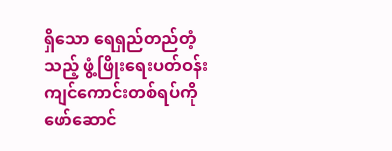ရှိသော ရေရှည်တည်တံ့သည့် ဖွံ့ဖြိုးရေးပတ်ဝန်းကျင်ကောင်းတစ်ရပ်ကို ဖော်ဆောင်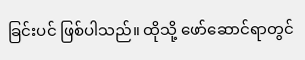ခြင်းပင် ဖြစ်ပါသည်။ ထိုသို့ ဖော်ဆောင်ရာတွင်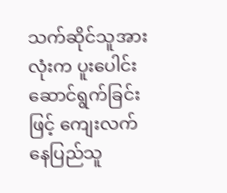သက်ဆိုင်သူအားလုံးက ပူးပေါင်းဆောင်ရွက်ခြင်းဖြင့် ကျေးလက်နေပြည်သူ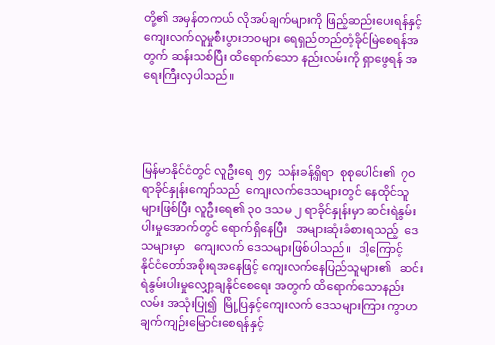တို့၏ အမှန်တကယ် လိုအပ်ချက်များကို ဖြည့်ဆည်းပေးရန်နှင့် ကျေးလက်လူမှုစီးပွားဘဝများ ရေရှည်တည်တံ့ခိုင်မြဲစေရန်အတွက် ဆန်းသစ်ပြီး ထိရောက်သော နည်းလမ်းကို ရှာဖွေရန် အရေးကြီးလှပါသည်။




မြန်မာနိုင်ငံတွင် လူဦးရေ  ၅၄  သန်းခန့်ရှိရာ  စုစုပေါင်း၏  ၇ဝ ရာခိုင်နှုန်းကျော်သည်  ကျေးလက်ဒေသများတွင် နေထိုင်သူများဖြစ်ပြီး လူဦးရေ၏ ၃၀ ဒသမ ၂ ရာခိုင်နှုန်းမှာ ဆင်းရဲနွမ်းပါးမှုအောက်တွင် ရောက်ရှိနေပြီး   အများဆုံးခံစားရသည့်  ဒေသများမှာ   ကျေးလက် ဒေသများဖြစ်ပါသည်။   ဒါ့ကြောင့်     နိုင်ငံတော်အစိုးရအနေဖြင့် ကျေးလက်နေပြည်သူများ၏   ဆင်းရဲနွမ်းပါးမှုလျှော့ချနိုင်စေရေး အတွက် ထိရောက်သောနည်းလမ်း အသုံးပြု၍  မြို့ပြနှင့်ကျေးလက် ဒေသများကြား ကွာဟချက်ကျဉ်းမြောင်းစေရန်နှင့်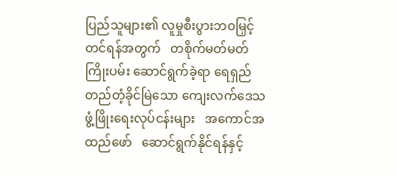ပြည်သူများ၏ လူမှုစီးပွားဘဝမြှင့်တင်ရန်အတွက်   တစိုက်မတ်မတ်ကြိုးပမ်း ဆောင်ရွက်ခဲ့ရာ ရေရှည်တည်တံ့ခိုင်မြဲသော ကျေးလက်ဒေသဖွံ့ဖြိုးရေးလုပ်ငန်းများ   အကောင်အထည်ဖော်   ဆောင်ရွက်နိုင်ရန်နှင့်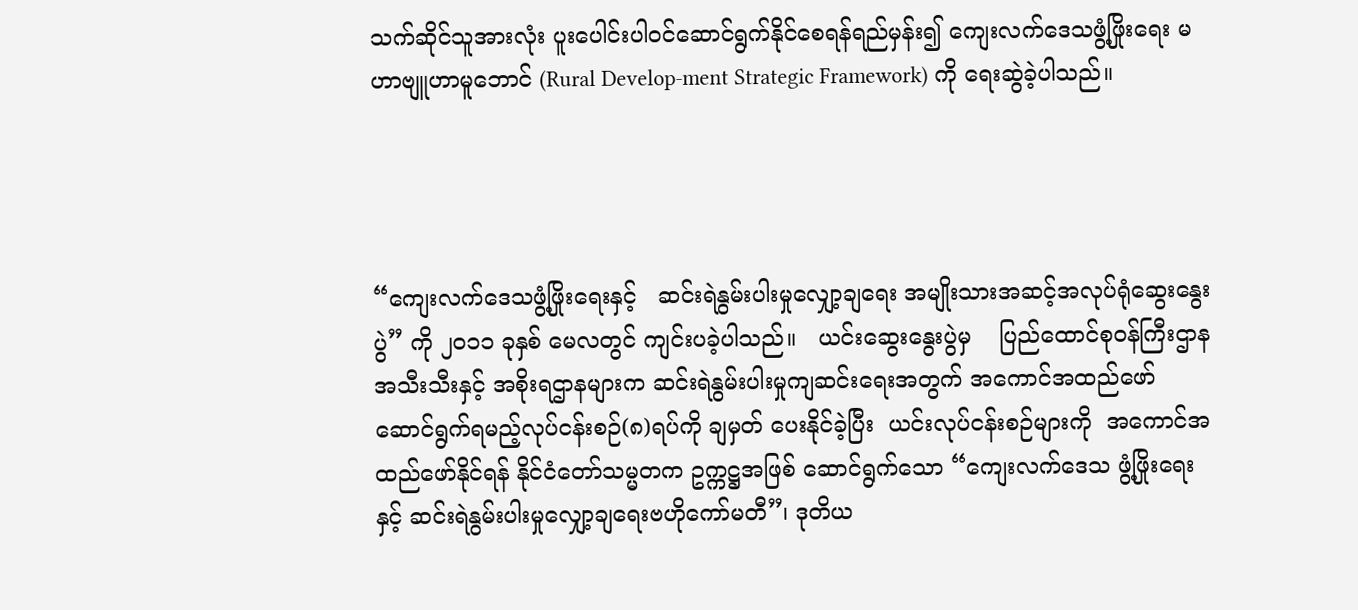သက်ဆိုင်သူအားလုံး ပူးပေါင်းပါဝင်ဆောင်ရွက်နိုင်စေရန်ရည်မှန်း၍ ကျေးလက်ဒေသဖွံ့ဖြိုးရေး မဟာဗျူဟာမူဘောင် (Rural Develop-ment Strategic Framework) ကို ရေးဆွဲခဲ့ပါသည်။




“ကျေးလက်ဒေသဖွံ့ဖြိုးရေးနှင့်   ဆင်းရဲနွမ်းပါးမှုလျှော့ချရေး အမျိုးသားအဆင့်အလုပ်ရုံဆွေးနွေးပွဲ” ကို ၂၀၁၁ ခုနှစ် မေလတွင် ကျင်းပခဲ့ပါသည်။   ယင်းဆွေးနွေးပွဲမှ    ပြည်ထောင်စုဝန်ကြီးဌာန အသီးသီးနှင့် အစိုးရဌာနများက ဆင်းရဲနွမ်းပါးမှုကျဆင်းရေးအတွက် အကောင်အထည်ဖော်ဆောင်ရွက်ရမည့်လုပ်ငန်းစဉ်(၈)ရပ်ကို ချမှတ် ပေးနိုင်ခဲ့ပြီး  ယင်းလုပ်ငန်းစဉ်များကို  အကောင်အထည်ဖော်နိုင်ရန် နိုင်ငံတော်သမ္မတက ဥက္ကဋ္ဌအဖြစ် ဆောင်ရွက်သော “ကျေးလက်ဒေသ ဖွံ့ဖြိုးရေးနှင့် ဆင်းရဲနွမ်းပါးမှုလျှော့ချရေးဗဟိုကော်မတီ”၊ ဒုတိယ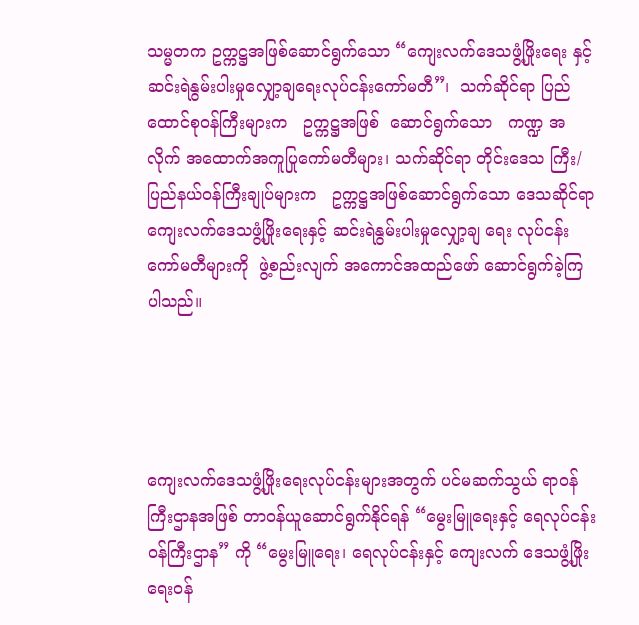သမ္မတက ဥက္ကဋ္ဌအဖြစ်ဆောင်ရွက်သော “ကျေးလက်ဒေသဖွံ့ဖြိုးရေး နှင့် ဆင်းရဲနွမ်းပါးမှုလျှော့ချရေးလုပ်ငန်းကော်မတီ”၊  သက်ဆိုင်ရာ ပြည်ထောင်စုဝန်ကြီးများက   ဥက္ကဋ္ဌအဖြစ်  ဆောင်ရွက်သော   ကဏ္ဍ အလိုက် အထောက်အကူပြုကော်မတီများ၊ သက်ဆိုင်ရာ တိုင်းဒေသ ကြီး/ ပြည်နယ်ဝန်ကြီးချုပ်များက   ဥက္ကဋ္ဌအဖြစ်ဆောင်ရွက်သော ဒေသဆိုင်ရာကျေးလက်ဒေသဖွံ့ဖြိုးရေးနှင့် ဆင်းရဲနွမ်းပါးမှုလျှော့ချ ရေး လုပ်ငန်းကော်မတီများကို  ဖွဲ့စည်းလျက် အကောင်အထည်ဖော် ဆောင်ရွက်ခဲ့ကြပါသည်။




ကျေးလက်ဒေသဖွံ့ဖြိုးရေးလုပ်ငန်းများအတွက် ပင်မဆက်သွယ် ရာဝန်ကြီးဌာနအဖြစ် တာဝန်ယူဆောင်ရွက်နိုင်ရန် “မွေးမြူရေးနှင့် ရေလုပ်ငန်းဝန်ကြီးဌာန” ကို “မွေးမြူရေး၊ ရေလုပ်ငန်းနှင့် ကျေးလက် ဒေသဖွံ့ဖြိုးရေးဝန်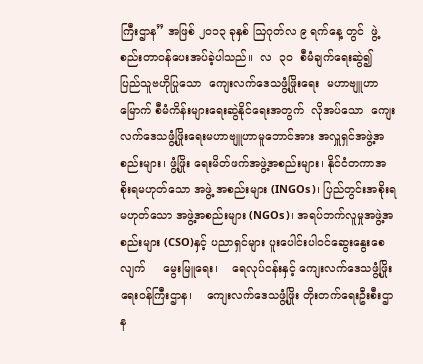ကြီးဌာန” အဖြစ် ၂၀၁၃ ခုနှစ် ဩဂုတ်လ ၉ ရက်နေ့ တွင်  ဖွဲ့စည်းတာဝန်ပေးအပ်ခဲ့ပါသည်။  လ  ၃၀  စီမံချက်ရေးဆွဲ၍ ပြည်သူဗဟိုပြုသော  ကျေးလက်ဒေသဖွံ့ဖြိုးရေး  မဟာဗျူဟာမြောက် စီမံကိန်းများရေးဆွဲနိုင်ရေးအတွက်  လိုအပ်သော  ကျေးလက်ဒေသဖွံ့ဖြိုးရေးမဟာဗျူဟာမူဘောင်အား အလှူရှင်အဖွဲ့အစည်းများ၊ ဖွံ့ဖြိုး ရေးမိတ်ဖက်အဖွဲ့အစည်းများ၊ နိုင်ငံတကာအစိုးရမဟုတ်သော အဖွဲ့ အစည်းများ (INGOs)၊ ပြည်တွင်းအစိုးရမဟုတ်သော အဖွဲ့အစည်းများ (NGOs)၊ အရပ်ဘက်လူမှုအဖွဲ့အစည်းများ (CSO)နှင့် ပညာရှင်များ ပူးပေါင်းပါဝင်ဆွေးနွေးစေလျက်     မွေးမြူရေး၊    ရေလုပ်ငန်းနှင့် ကျေးလက်ဒေသဖွံ့ဖြိုးရေးဝန်ကြီးဌာန၊    ကျေးလက်ဒေသဖွံ့ဖြိုး တိုးတက်ရေးဦးစီးဌာန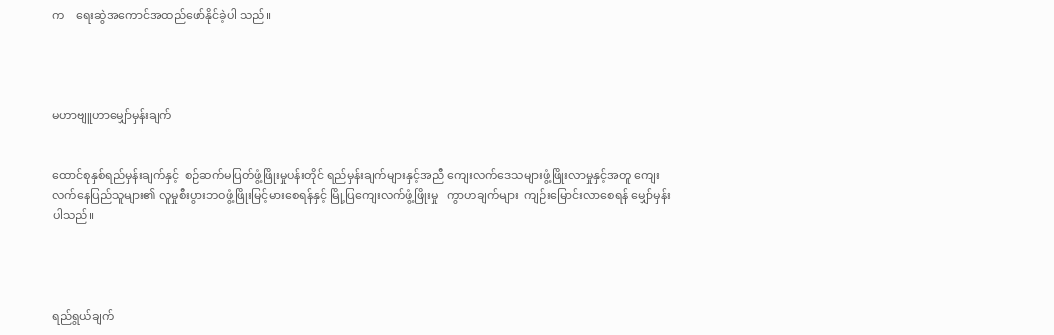က    ရေးဆွဲအကောင်အထည်ဖော်နိုင်ခဲ့ပါ သည်။




မဟာဗျူဟာမျှော်မှန်းချက်


ထောင်စုနှစ်ရည်မှန်းချက်နှင့်  စဉ်ဆက်မပြတ်ဖွံ့ဖြိုးမှုပန်းတိုင် ရည်မှန်းချက်များနှင့်အညီ ကျေးလက်ဒေသများဖွံ့ဖြိုးလာမှုနှင့်အတူ ကျေးလက်နေပြည်သူများ၏ လူမှုစီးပွားဘဝဖွံ့ဖြိုးမြင့်မားစေရန်နှင့် မြို့ပြကျေးလက်ဖွံ့ဖြိုးမှု   ကွာဟချက်များ  ကျဉ်းမြောင်းလာစေရန် မျှော်မှန်းပါသည်။




ရည်ရွယ်ချက်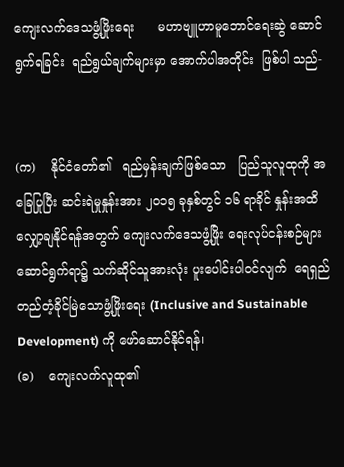ကျေးလက်ဒေသဖွံ့ဖြိုးရေး      မဟာဗျူဟာမူဘောင်ရေးဆွဲ ဆောင်ရွက်ရခြင်း  ရည်ရွယ်ချက်များမှာ အောက်ပါအတိုင်း  ဖြစ်ပါ သည်-


(က)    နိုင်ငံတော်၏   ရည်မှန်းချက်ဖြစ်သော   ပြည်သူလူထုကို အခြေပြုပြီး ဆင်းရဲမှုနှုန်းအား ၂၀၁၅ ခုနှစ်တွင် ၁၆ ရာခိုင် နှုန်းအထိ လျှော့ချနိုင်ရန်အတွက် ကျေးလက်ဒေသဖွံ့ဖြိုး ရေးလုပ်ငန်းစဉ်များဆောင်ရွက်ရာ၌ သက်ဆိုင်သူအားလုံး ပူးပေါင်းပါဝင်လျက်  ရေရှည်တည်တံ့ခိုင်မြဲသောဖွံ့ဖြိုးရေး (Inclusive and Sustainable Development) ကို ဖော်ဆောင်နိုင်ရန်၊
(ခ)    ကျေးလက်လူထု၏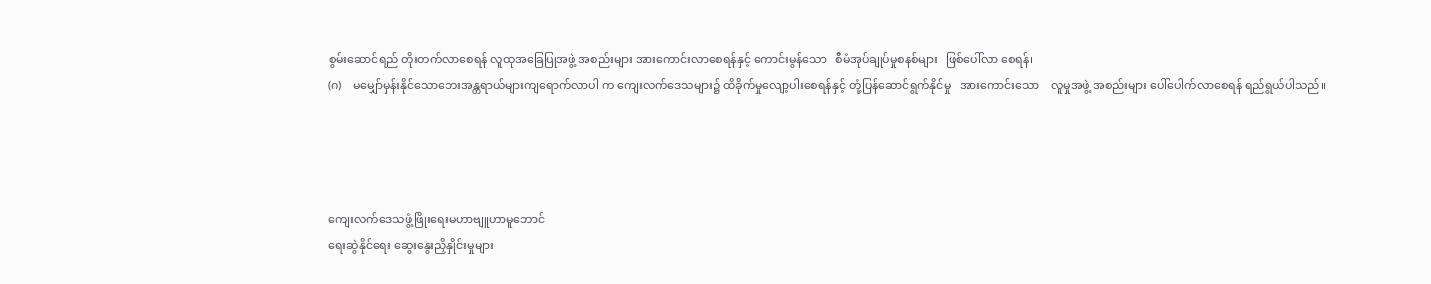စွမ်းဆောင်ရည် တိုးတက်လာစေရန် လူထုအခြေပြုအဖွဲ့ အစည်းများ အားကောင်းလာစေရန်နှင့် ကောင်းမွန်သော   စီမံအုပ်ချုပ်မှုစနစ်များ   ဖြစ်ပေါ်လာ စေရန်၊
(ဂ)    မမျှော်မှန်းနိုင်သောဘေးအန္တရာယ်များကျရောက်လာပါ က ကျေးလက်ဒေသများ၌ ထိခိုက်မှုလျော့ပါးစေရန်နှင့် တုံ့ပြန်ဆောင်ရွက်နိုင်မှု   အားကောင်းသော    လူမှုအဖွဲ့ အစည်းများ ပေါ်ပေါက်လာစေရန် ရည်ရွယ်ပါသည်။




ကျေးလက်ဒေသဖွံ့ဖြိုးရေးမဟာဗျူဟာမူဘောင်
ရေးဆွဲနိုင်ရေး ဆွေးနွေးညှိနှိုင်းမှုများ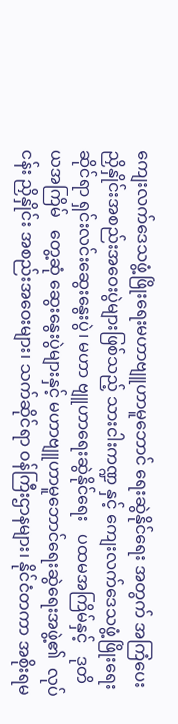ကျေးလက်ဒေသဖွံ့ဖြိုးရေးမဟာဗျူဟာမူဘောင် ရေးဆွဲနိုင်ရေး အတွက် အကြံပေးညှိနှိုင်းအစည်းအဝေးပွဲများဖြစ်သည့် သားငါးကဏ္ဍ နှင့် ကျေးလက်ဒေသဖွံ့ဖြိုးရေးဆိုင်ရာ ရှင်းလင်းဆွေးနွေးပွဲ၊ မဟာ ဗျူဟာရေးဆွဲနိုင်ရေး   ပထမအကြိမ်နှင့်   ဒုတိယအကြိမ်   တွေ့ဆုံ ဆွေးနွေးပွဲများနှင့် မဟာဗျူဟာမူဘောင်ရေးဆွဲရေးအဖွဲ့၏  လုပ်ငန်း ညှိနှိုင်း အစည်းအဝေးများ၊ သက်ဆိုင်ရာ ဝန်ကြီးဌာနများ၊ နိုင်ငံတကာ အစိုးရမ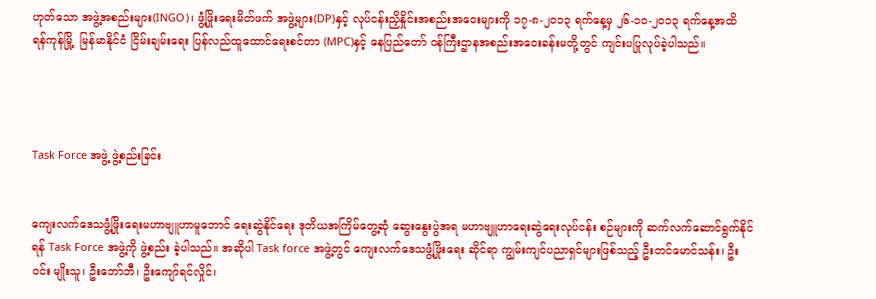ဟုတ်သော အဖွဲ့အစည်းများ(INGO)၊ ဖွံ့ဖြိုးရေးမိတ်ဖက် အဖွဲ့များ(DP)နှင့် လုပ်ငန်းညှိနှိုင်းအစည်းအဝေးများကို ၁၇-၈-၂၀၁၃ ရက်နေ့မှ ၂၆-၁၀-၂၀၁၃ ရက်နေ့အထိ   ရန်ကုန်မြို့  မြန်မာနိုင်ငံ ငြိမ်းချမ်းရေး ပြန်လည်ထူထောင်ရေးစင်တာ (MPC)နှင့် နေပြည်တော် ဝန်ကြီးဌာနအစည်းအဝေးခန်းမတို့တွင် ကျင်းပပြုလုပ်ခဲ့ပါသည်။




Task Force အဖွဲ့ ဖွဲ့စည်းခြင်း


ကျေးလက်ဒေသဖွံ့ဖြိုးရေးမဟာဗျူဟာမူဘောင် ရေးဆွဲနိုင်ရေး ဒုတိယအကြိမ်တွေ့ဆုံ ဆွေးနွေးပွဲအရ မဟာဗျူဟာရေးဆွဲရေးလုပ်ငန်း စဉ်များကို ဆက်လက်ဆောင်ရွက်နိုင်ရန် Task Force အဖွဲ့ကို ဖွဲ့စည်း ခဲ့ပါသည်။ အဆိုပါ Task force အဖွဲ့တွင် ကျေးလက်ဒေသဖွံ့ဖြိုးရေး ဆိုင်ရာ ကျွမ်းကျင်ပညာရှင်များဖြစ်သည့် ဦးတင်မောင်သန်း၊ ဦးဝင်း မျိုးသူ၊ ဦးဘော်ဘီ၊ ဦးကျော်ရင်လှိုင်၊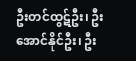ဦးတင်ထွဋ်ဦး၊ ဦးအောင်နိုင်ဦး၊ ဦး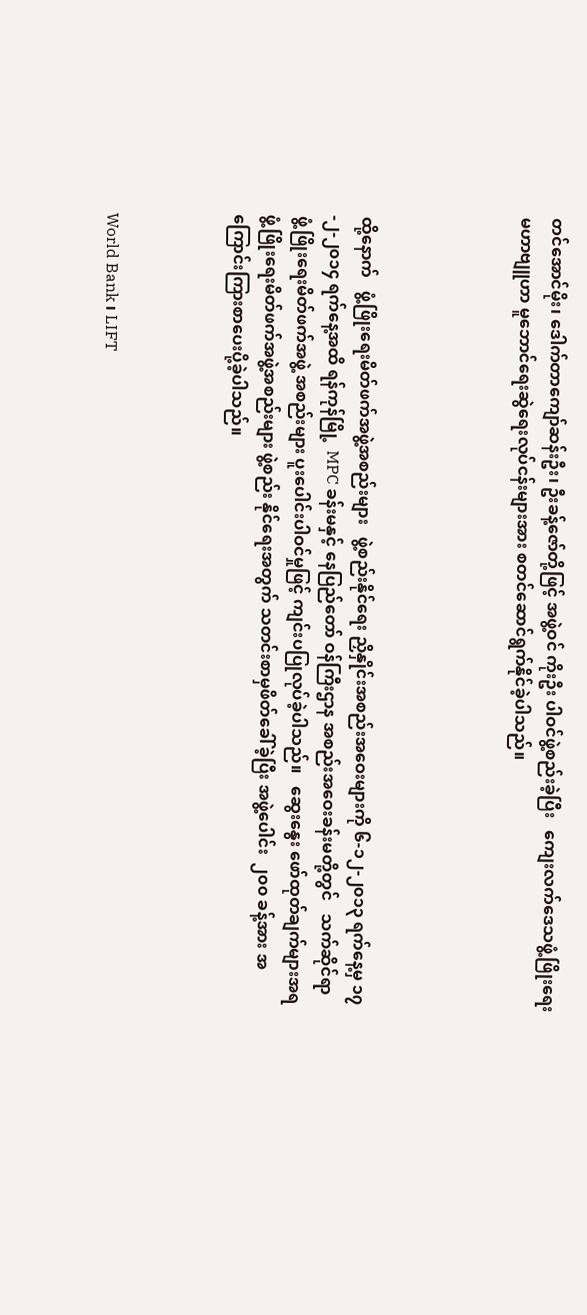တင်အောင်မိုး၊ ဒေါက်တာကျော်ဆန်းဦး၊ ဦးခန့်ဇော်တို့ဖြင့် အဖွဲ့ဝင် ကိုးဦး ပါဝင်ဖွဲ့စည်းခဲ့ပြီး   ကျေးလက်ဒေသဖွံ့ဖြိုးရေး  မဟာဗျူဟာ မူဘောင်ရေးဆွဲရေးလုပ်ငန်းများအား စတင်ဆောင်ရွက်နိုင်ခဲ့ပါသည်။




ထို့နောက်   ဖွံ့ဖြိုးရေးမိတ်ဖက်အဖွဲ့အစည်းများ   ဖွဲ့စည်းနိုင်ရေး ညှိနှိုင်းအစည်းအဝေးများကို ၆-၁၂-၂၀၁၃ ရက်နေ့မှ ၁၇-၂-၂၀၁၄ ရက်နေ့အထိ ရန်ကုန်မြို့  MPC ခန်းမနှင့် နေပြည်တော် ဝန်ကြီးဌာန အစည်းအဝေးခန်းမတို့တွင်   သက်ဆိုင်ရာ  ဖွံ့ဖြိုးရေးမိတ်ဖက်အဖွဲ့ အစည်းများ ပူးပေါင်းပါဝင်မှုဖြင့် ကျင်းပပြုလုပ်ခဲ့ပါသည်။   ဆွေးနွေး ဖော်ထုတ်ချက်များအရ ဖွံ့ဖြိုးရေးမိတ်ဖက်အဖွဲ့အစည်းများ ဖွဲ့စည်း နိုင်ရေးအတွက် သတင်းစာမှဖိတ်ခေါ်ခဲ့ပြီး အဖွဲ့ပေါင်း  ၂၀၀ ခန့်အား အကြောင်းကြားစာပေးပို့ခဲ့ပါသည်။



World Bank ၊ LIFT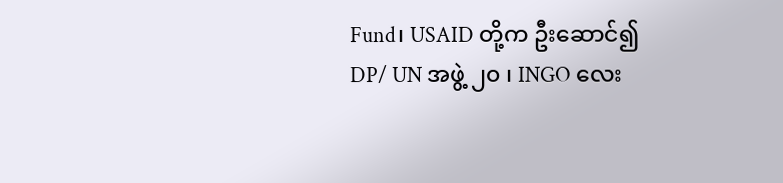Fund၊ USAID တို့က ဦးဆောင်၍ DP/ UN အဖွဲ့ ၂၀ ၊ INGO လေး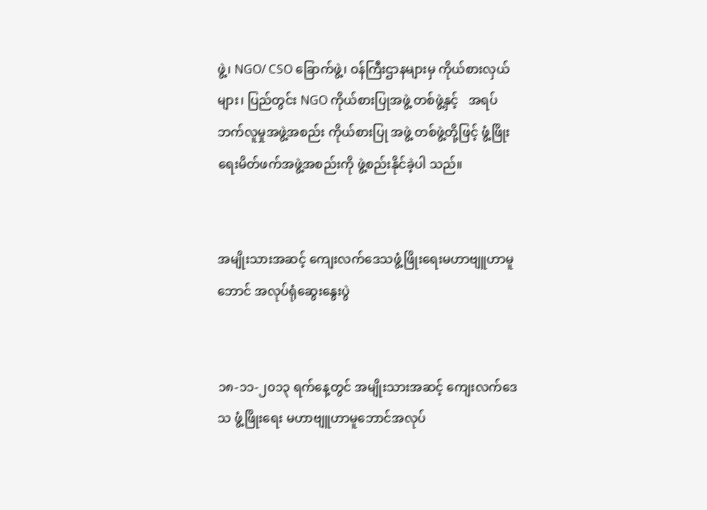ဖွဲ့၊ NGO/ CSO ခြောက်ဖွဲ့၊ ဝန်ကြီးဌာနများမှ ကိုယ်စားလှယ်များ၊ ပြည်တွင်း NGO ကိုယ်စားပြုအဖွဲ့ တစ်ဖွဲ့နှင့်   အရပ်ဘက်လူမှုအဖွဲ့အစည်း ကိုယ်စားပြု အဖွဲ့ တစ်ဖွဲ့တို့ဖြင့် ဖွံ့ဖြိုးရေးမိတ်ဖက်အဖွဲ့အစည်းကို ဖွဲ့စည်းနိုင်ခဲ့ပါ သည်။


အမျိုးသားအဆင့် ကျေးလက်ဒေသဖွံ့ဖြိုးရေးမဟာဗျူဟာမူဘောင် အလုပ်ရုံဆွေးနွေးပွဲ


၁၈-၁၁-၂၀၁၃ ရက်နေ့တွင် အမျိုးသားအဆင့် ကျေးလက်ဒေသ ဖွံ့ဖြိုးရေး မဟာဗျူဟာမူဘောင်အလုပ်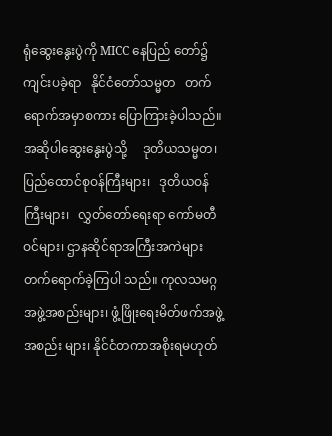ရုံဆွေးနွေးပွဲကို MICC နေပြည် တော်၌ ကျင်းပခဲ့ရာ   နိုင်ငံတော်သမ္မတ   တက်ရောက်အမှာစကား ပြောကြားခဲ့ပါသည်။   အဆိုပါဆွေးနွေးပွဲသို့     ဒုတိယသမ္မတ၊ ပြည်ထောင်စုဝန်ကြီးများ၊   ဒုတိယဝန်ကြီးများ၊   လွှတ်တော်ရေးရာ ကော်မတီဝင်များ၊ ဌာနဆိုင်ရာအကြီးအကဲများ တက်ရောက်ခဲ့ကြပါ သည်။ ကုလသမဂ္ဂအဖွဲ့အစည်းများ၊ ဖွံ့ဖြိုးရေးမိတ်ဖက်အဖွဲ့အစည်း များ၊ နိုင်ငံတကာအစိုးရမဟုတ်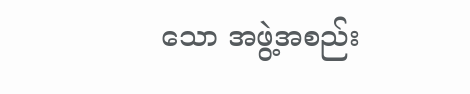သော အဖွဲ့အစည်း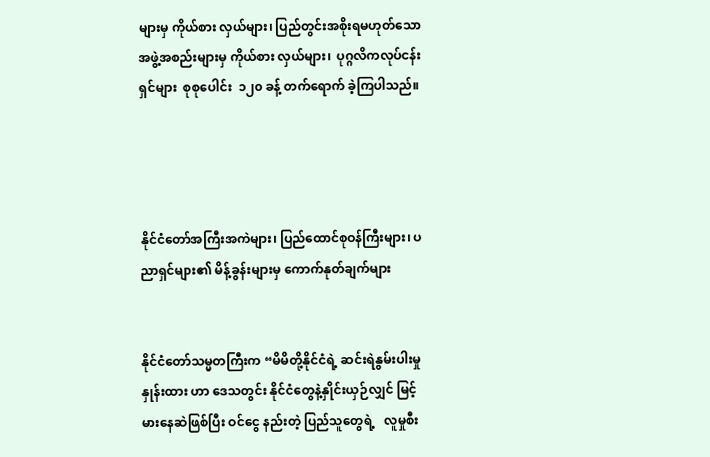များမှ ကိုယ်စား လှယ်များ၊ ပြည်တွင်းအစိုးရမဟုတ်သော အဖွဲ့အစည်းများမှ ကိုယ်စား လှယ်များ၊  ပုဂ္ဂလိကလုပ်ငန်းရှင်များ  စုစုပေါင်း  ၁၂၀ ခန့် တက်ရောက် ခဲ့ကြပါသည်။




နိုင်ငံတော်အကြီးအကဲများ၊ ပြည်ထောင်စုဝန်ကြီးများ၊ ပညာရှင်များ၏ မိန့်ခွန်းများမှ ကောက်နုတ်ချက်များ


နိုင်ငံတော်သမ္မတကြီးက “မိမိတို့နိုင်ငံရဲ့ ဆင်းရဲနွမ်းပါးမှုနှုန်းထား ဟာ ဒေသတွင်း နိုင်ငံတွေနဲ့နှိုင်းယှဉ်လျှင် မြင့်မားနေဆဲဖြစ်ပြီး ဝင်ငွေ နည်းတဲ့ ပြည်သူတွေရဲ့   လူမှုစီး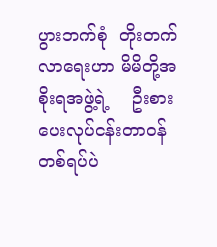ပွားဘက်စုံ  တိုးတက်လာရေးဟာ မိမိတို့အစိုးရအဖွဲ့ရဲ့    ဦးစားပေးလုပ်ငန်းတာဝန်တစ်ရပ်ပဲ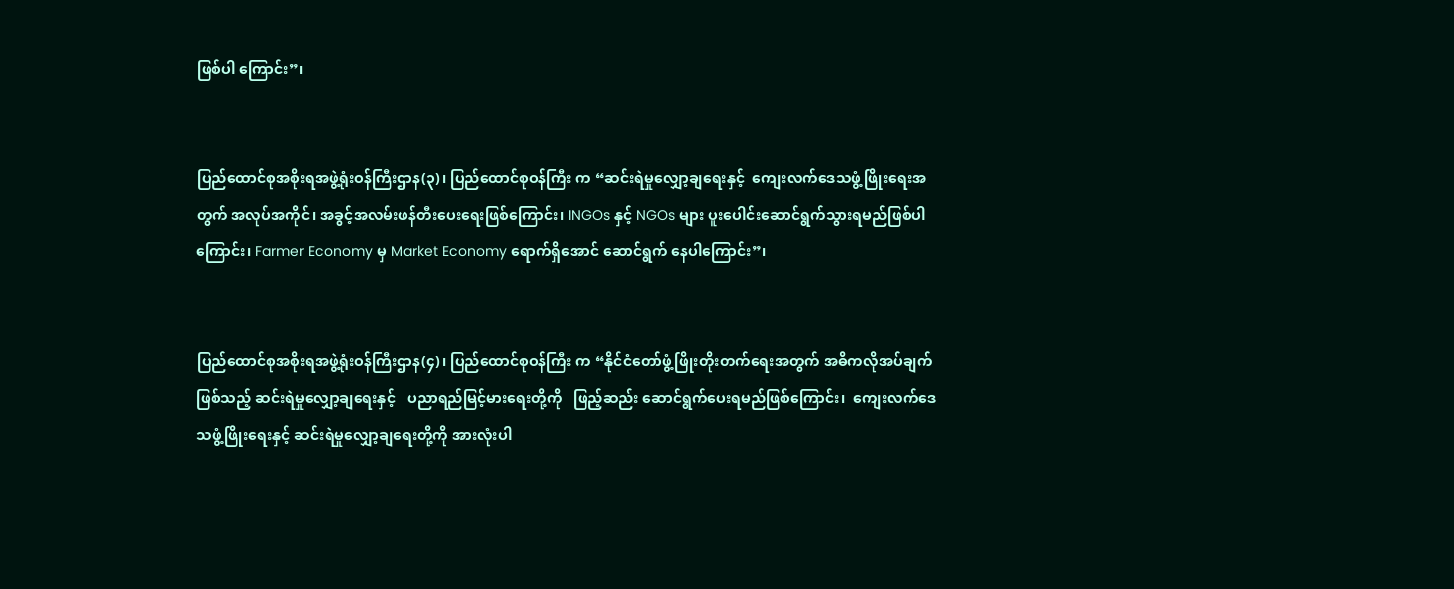ဖြစ်ပါ ကြောင်း”၊


ပြည်ထောင်စုအစိုးရအဖွဲ့ရုံးဝန်ကြီးဌာန(၃)၊ ပြည်ထောင်စုဝန်ကြီး က “ဆင်းရဲမှုလျှော့ချရေးနှင့်  ကျေးလက်ဒေသဖွံ့ဖြိုးရေးအတွက် အလုပ်အကိုင်၊ အခွင့်အလမ်းဖန်တီးပေးရေးဖြစ်ကြောင်း၊ INGOs နှင့် NGOs များ ပူးပေါင်းဆောင်ရွက်သွားရမည်ဖြစ်ပါကြောင်း၊ Farmer Economy မှ Market Economy ရောက်ရှိအောင် ဆောင်ရွက် နေပါကြောင်း”၊


ပြည်ထောင်စုအစိုးရအဖွဲ့ရုံးဝန်ကြီးဌာန(၄)၊ ပြည်ထောင်စုဝန်ကြီး က “နိုင်ငံတော်ဖွံ့ဖြိုးတိုးတက်ရေးအတွက် အဓိကလိုအပ်ချက်ဖြစ်သည့် ဆင်းရဲမှုလျှော့ချရေးနှင့်   ပညာရည်မြင့်မားရေးတို့ကို   ဖြည့်ဆည်း ဆောင်ရွက်ပေးရမည်ဖြစ်ကြောင်း၊  ကျေးလက်ဒေသဖွံ့ဖြိုးရေးနှင့် ဆင်းရဲမှုလျှော့ချရေးတို့ကို အားလုံးပါ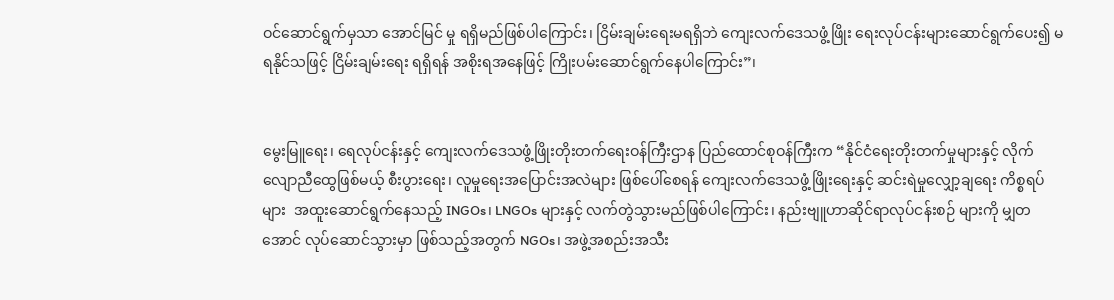ဝင်ဆောင်ရွက်မှသာ အောင်မြင် မှု ရရှိမည်ဖြစ်ပါကြောင်း၊ ငြိမ်းချမ်းရေးမရရှိဘဲ ကျေးလက်ဒေသဖွံ့ဖြိုး ရေးလုပ်ငန်းများဆောင်ရွက်ပေး၍ မရနိုင်သဖြင့် ငြိမ်းချမ်းရေး ရရှိရန် အစိုးရအနေဖြင့် ကြိုးပမ်းဆောင်ရွက်နေပါကြောင်း”၊


မွေးမြူရေး၊ ရေလုပ်ငန်းနှင့် ကျေးလက်ဒေသဖွံ့ဖြိုးတိုးတက်ရေးဝန်ကြီးဌာန ပြည်ထောင်စုဝန်ကြီးက “နိုင်ငံရေးတိုးတက်မှုများနှင့် လိုက်လျောညီထွေဖြစ်မယ့် စီးပွားရေး၊ လူမှုရေးအပြောင်းအလဲများ ဖြစ်ပေါ်စေရန် ကျေးလက်ဒေသဖွံ့ဖြိုးရေးနှင့် ဆင်းရဲမှုလျှော့ချရေး ကိစ္စရပ်များ  အထူးဆောင်ရွက်နေသည့် INGOs၊ LNGOs များနှင့် လက်တွဲသွားမည်ဖြစ်ပါကြောင်း၊ နည်းဗျူဟာဆိုင်ရာလုပ်ငန်းစဉ် များကို မျှတအောင် လုပ်ဆောင်သွားမှာ ဖြစ်သည့်အတွက် NGOs၊ အဖွဲ့အစည်းအသီး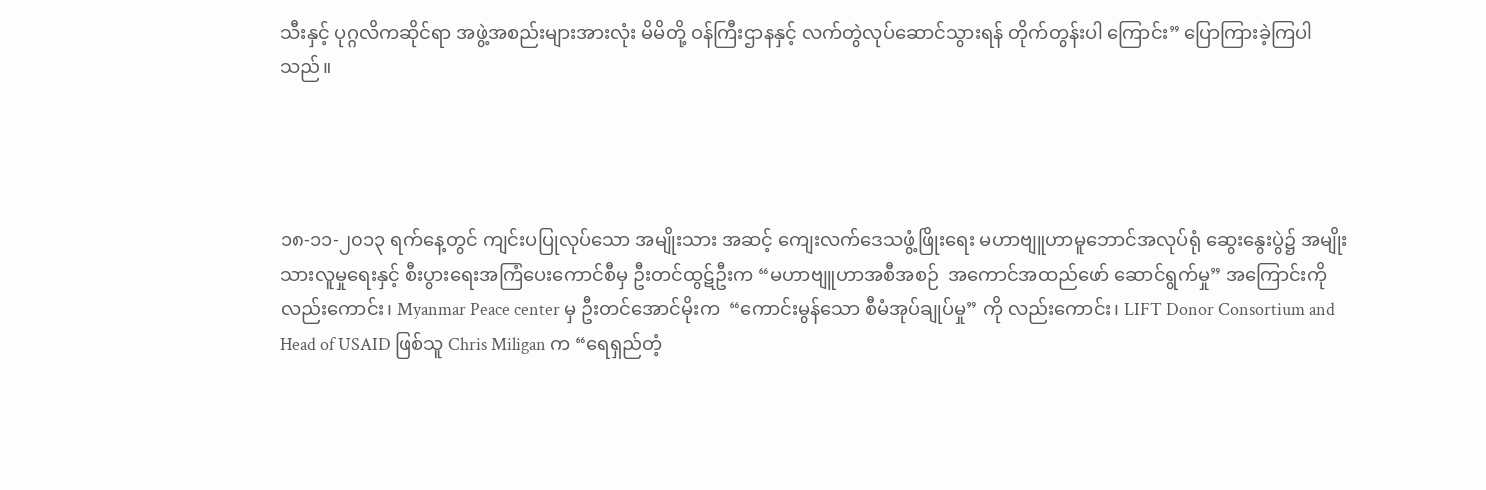သီးနှင့် ပုဂ္ဂလိကဆိုင်ရာ အဖွဲ့အစည်းများအားလုံး မိမိတို့ ဝန်ကြီးဌာနနှင့် လက်တွဲလုပ်ဆောင်သွားရန် တိုက်တွန်းပါ ကြောင်း” ပြောကြားခဲ့ကြပါသည်။




၁၈-၁၁-၂၀၁၃ ရက်နေ့တွင် ကျင်းပပြုလုပ်သော အမျိုးသား အဆင့် ကျေးလက်ဒေသဖွံ့ဖြိုးရေး မဟာဗျူဟာမူဘောင်အလုပ်ရုံ ဆွေးနွေးပွဲ၌ အမျိုးသားလူမှုရေးနှင့် စီးပွားရေးအကြံပေးကောင်စီမှ ဦးတင်ထွဋ်ဦးက “မဟာဗျူဟာအစီအစဉ်  အကောင်အထည်ဖော် ဆောင်ရွက်မှု” အကြောင်းကိုလည်းကောင်း၊ Myanmar Peace center မှ ဦးတင်အောင်မိုးက  “ကောင်းမွန်သော စီမံအုပ်ချုပ်မှု” ကို လည်းကောင်း၊ LIFT Donor Consortium and Head of USAID ဖြစ်သူ Chris Miligan က “ရေရှည်တံ့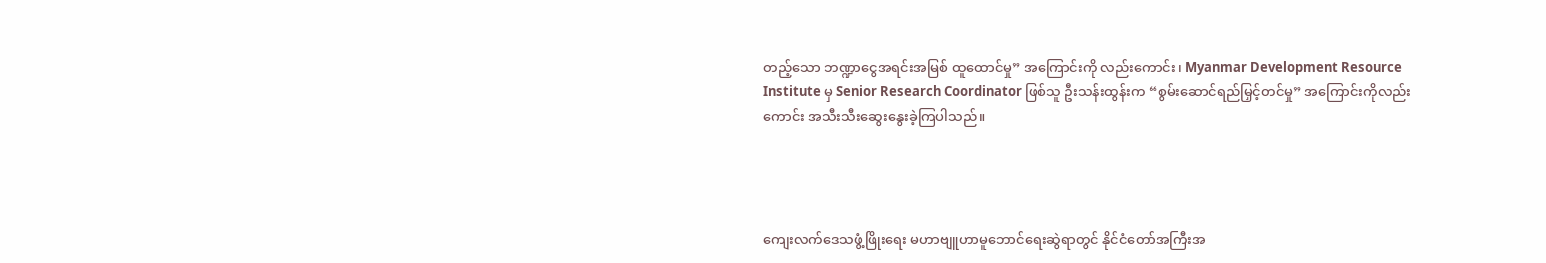တည့်သော ဘဏ္ဍာငွေအရင်းအမြစ် ထူထောင်မှု” အကြောင်းကို လည်းကောင်း၊ Myanmar Development Resource Institute မှ Senior Research Coordinator ဖြစ်သူ ဦးသန်းထွန်းက “စွမ်းဆောင်ရည်မြှင့်တင်မှု” အကြောင်းကိုလည်း ကောင်း အသီးသီးဆွေးနွေးခဲ့ကြပါသည်။




ကျေးလက်ဒေသဖွံ့ဖြိုးရေး မဟာဗျူဟာမူဘောင်ရေးဆွဲရာတွင် နိုင်ငံတော်အကြီးအ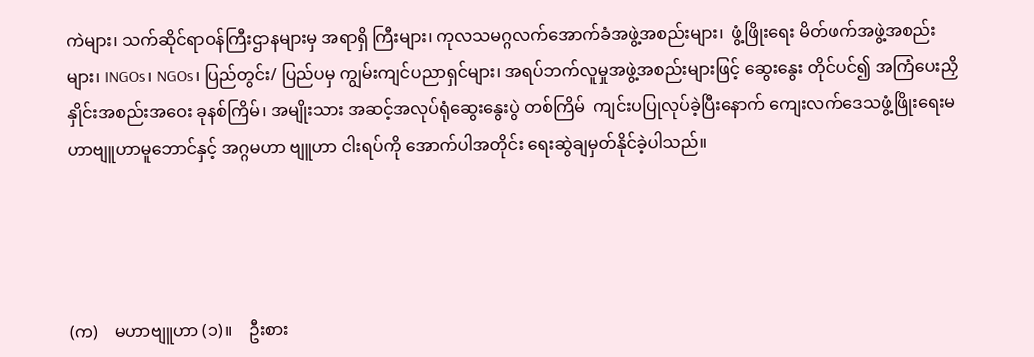ကဲများ၊ သက်ဆိုင်ရာဝန်ကြီးဌာနများမှ အရာရှိ ကြီးများ၊ ကုလသမဂ္ဂလက်အောက်ခံအဖွဲ့အစည်းများ၊  ဖွံ့ဖြိုးရေး မိတ်ဖက်အဖွဲ့အစည်းများ၊ INGOs၊ NGOs၊ ပြည်တွင်း/ ပြည်ပမှ ကျွမ်းကျင်ပညာရှင်များ၊ အရပ်ဘက်လူမှုအဖွဲ့အစည်းများဖြင့် ဆွေးနွေး တိုင်ပင်၍ အကြံပေးညှိနှိုင်းအစည်းအဝေး ခုနစ်ကြိမ်၊ အမျိုးသား အဆင့်အလုပ်ရုံဆွေးနွေးပွဲ တစ်ကြိမ်  ကျင်းပပြုလုပ်ခဲ့ပြီးနောက် ကျေးလက်‌ဒေသဖွံ့ဖြိုးရေးမဟာဗျူဟာမူဘောင်နှင့် အဂ္ဂမဟာ ဗျူဟာ ငါးရပ်ကို အောက်ပါအတိုင်း ရေးဆွဲချမှတ်နိုင်ခဲ့ပါသည်။




(က)    မဟာဗျူဟာ (၁)။    ဦးစား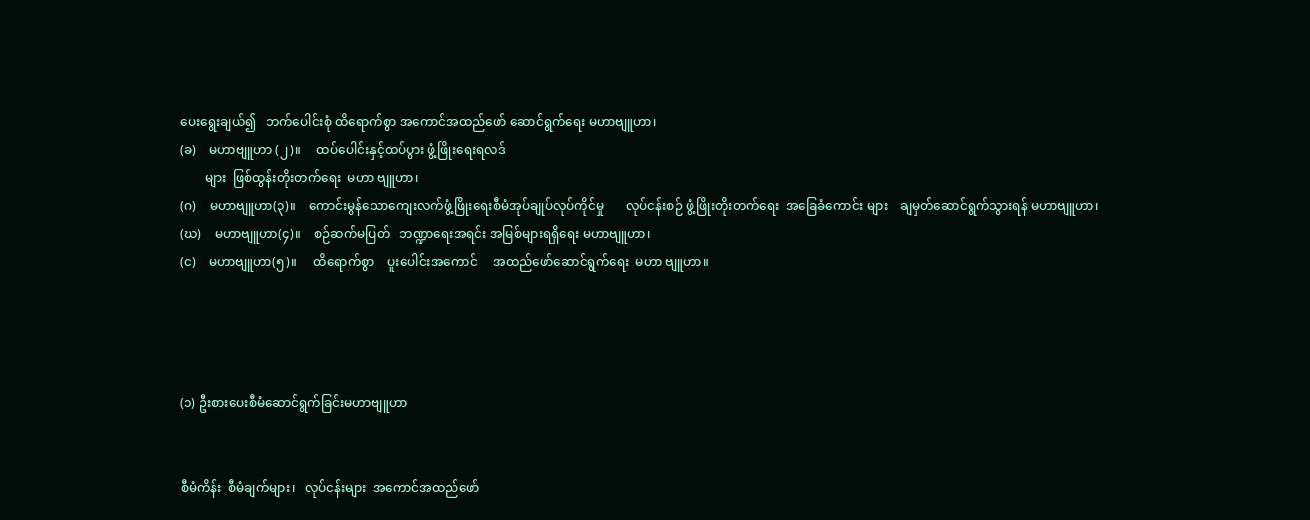ပေးရွေးချယ်၍   ဘက်ပေါင်းစုံ ထိရောက်စွာ အကောင်အထည်ဖော် ဆောင်ရွက်ရေး မဟာဗျူဟာ၊
(ခ)    မဟာဗျူဟာ (၂)။     ထပ်ပေါင်းနှင့်ထပ်ပွား ဖွံ့ဖြိုးရေးရလဒ်
        များ  ဖြစ်ထွန်းတိုးတက်ရေး  မဟာ ဗျူဟာ၊
(ဂ)    မဟာဗျူဟာ(၃)။    ကောင်းမွန်သောကျေးလက်ဖွံ့ဖြိုးရေးစီမံအုပ်ချုပ်လုပ်ကိုင်မှု       လုပ်ငန်းစဉ် ဖွံ့ဖြိုးတိုးတက်ရေး  အခြေခံကောင်း များ    ချမှတ်ဆောင်ရွက်သွားရန် မဟာဗျူဟာ၊
(ဃ)    မဟာဗျူဟာ(၄)။    စဉ်ဆက်မပြတ်   ဘဏ္ဍာရေးအရင်း အမြစ်များရရှိရေး မဟာဗျူဟာ၊
(င)    မဟာဗျူဟာ(၅)။     ထိရောက်စွာ    ပူးပေါင်းအကောင်     အထည်ဖော်ဆောင်ရွက်ရေး  မဟာ ဗျူဟာ။




(၁) ဦးစားပေးစီမံဆောင်ရွက်ခြင်းမဟာဗျူဟာ


စီမံကိန်း  စီမံချက်များ၊   လုပ်ငန်းများ  အကောင်အထည်ဖော်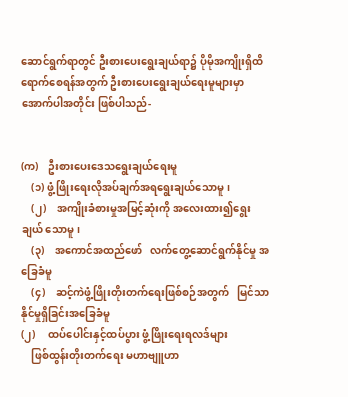ဆောင်ရွက်ရာတွင် ဦးစားပေးရွေးချယ်ရာ၌ ပိုမိုအကျိုးရှိထိရောက်စေရန်အတွက် ဦးစားပေးရွေးချယ်ရေးမူများမှာ အောက်ပါအတိုင်း ဖြစ်ပါသည်-


(က)    ဦးစားပေးဒေသရွေးချယ်ရေးမူ
    (၁) ဖွံ့ဖြိုးရေးလိုအပ်ချက်အရရွေးချယ်သောမူ၊
    (၂)    အကျိုးခံစားမှုအမြင့်ဆုံးကို အလေးထား၍ရွေးချယ် သောမူ၊
    (၃)    အကောင်အထည်ဖော်   လက်တွေ့ဆောင်ရွက်နိုင်မှု အခြေခံမူ
    (၄)    ဆင့်ကဲဖွံ့ဖြိုးတိုးတက်ရေးဖြစ်စဉ်အတွက်   မြင်သာ နိုင်မှုရှိခြင်းအခြေခံမူ
(၂)     ထပ်ပေါင်းနှင့်ထပ်ပွား ဖွံ့ဖြိုးရေးရလဒ်များ
    ဖြစ်ထွန်းတိုးတက်ရေး မဟာဗျူဟာ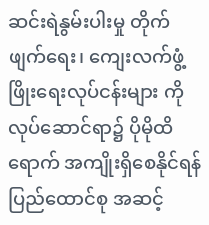ဆင်းရဲနွမ်းပါးမှု တိုက်ဖျက်ရေး၊ ကျေးလက်ဖွံ့ဖြိုးရေးလုပ်ငန်းများ ကို လုပ်ဆောင်ရာ၌ ပိုမိုထိရောက် အကျိုးရှိစေနိုင်ရန် ပြည်ထောင်စု အဆင့်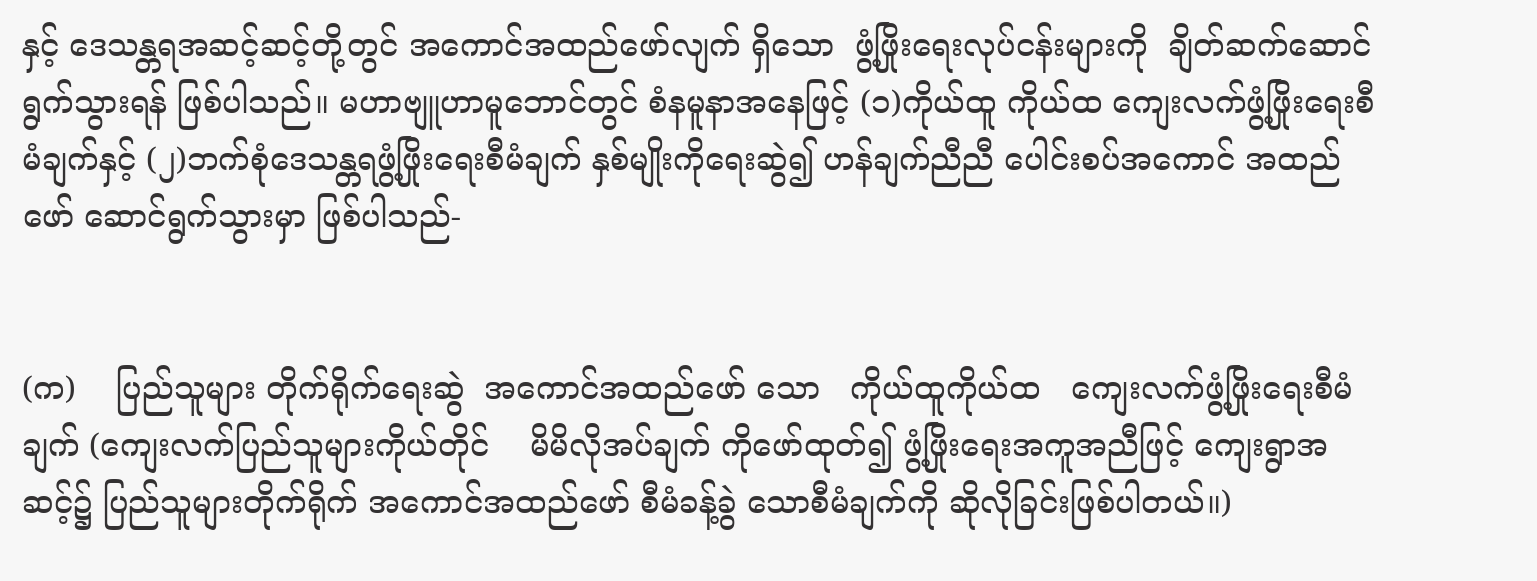နှင့် ဒေသန္တရအဆင့်ဆင့်တို့တွင် အကောင်အထည်ဖော်လျက် ရှိသော  ဖွံ့ဖြိုးရေးလုပ်ငန်းများကို  ချိတ်ဆက်ဆောင်ရွက်သွားရန် ဖြစ်ပါသည်။ မဟာဗျူဟာမူဘောင်တွင် စံနမူနာအနေဖြင့် (၁)ကိုယ်ထူ ကိုယ်ထ ကျေးလက်ဖွံ့ဖြိုးရေးစီမံချက်နှင့် (၂)ဘက်စုံဒေသန္တရဖွံ့ဖြိုးရေးစီမံချက် နှစ်မျိုးကိုရေးဆွဲ၍ ဟန်ချက်ညီညီ ပေါင်းစပ်အကောင် အထည်ဖော် ဆောင်ရွက်သွားမှာ ဖြစ်ပါသည်-


(က)    ပြည်သူများ တိုက်ရိုက်ရေးဆွဲ  အကောင်အထည်ဖော် သော   ကိုယ်ထူကိုယ်ထ   ကျေးလက်ဖွံ့ဖြိုးရေးစီမံချက် (ကျေးလက်ပြည်သူများကိုယ်တိုင်    မိမိလိုအပ်ချက် ကိုဖော်ထုတ်၍ ဖွံ့ဖြိုးရေးအကူအညီဖြင့် ကျေးရွာအဆင့်၌ ပြည်သူများတိုက်ရိုက် အကောင်အထည်ဖော် စီမံခန့်ခွဲ သောစီမံချက်ကို ဆိုလိုခြင်းဖြစ်ပါတယ်။)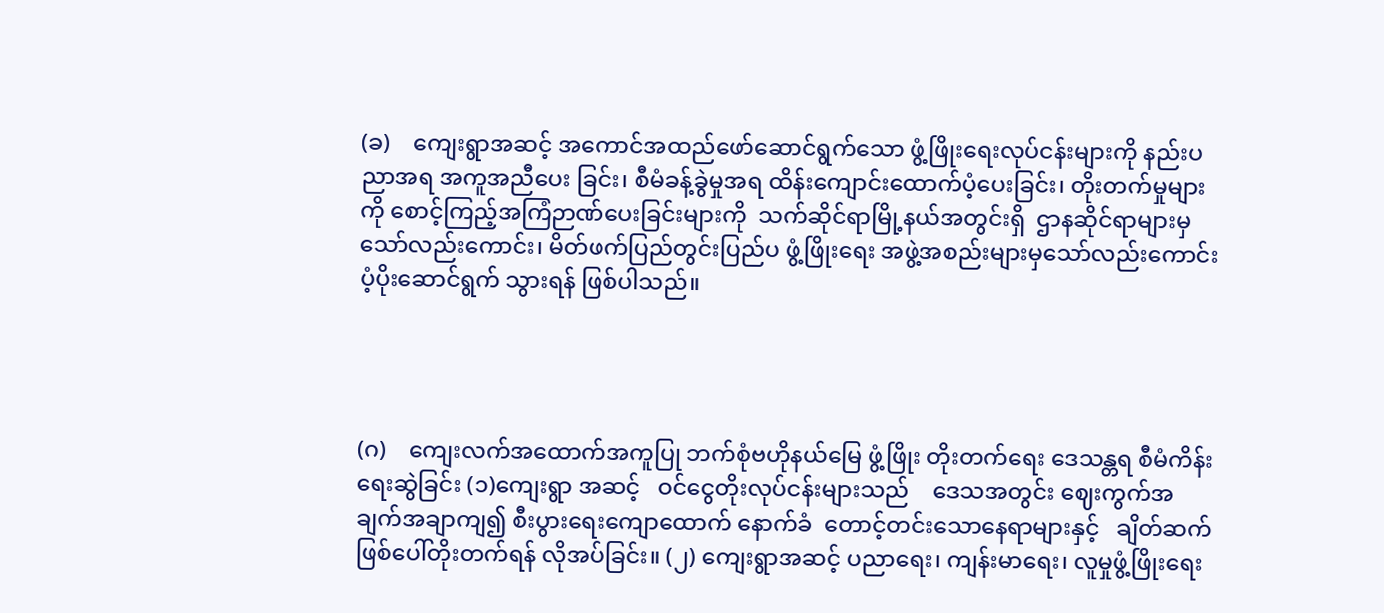(ခ)    ကျေးရွာအဆင့် အကောင်အထည်ဖော်ဆောင်ရွက်သော ဖွံ့ဖြိုးရေးလုပ်ငန်းများကို နည်းပညာအရ အကူအညီပေး ခြင်း၊ စီမံခန့်ခွဲမှုအရ ထိန်းကျောင်းထောက်ပံ့ပေးခြင်း၊ တိုးတက်မှုများကို စောင့်ကြည့်အကြံဉာဏ်ပေးခြင်းများကို  သက်ဆိုင်ရာမြို့နယ်အတွင်းရှိ  ဌာနဆိုင်ရာများမှ သော်လည်းကောင်း၊ မိတ်ဖက်ပြည်တွင်းပြည်ပ ဖွံ့ဖြိုးရေး အဖွဲ့အစည်းများမှသော်လည်းကောင်း ပံ့ပိုးဆောင်ရွက် သွားရန် ဖြစ်ပါသည်။




(ဂ)    ကျေးလက်အထောက်အကူပြု ဘက်စုံဗဟိုနယ်မြေ ဖွံ့ဖြိုး တိုးတက်ရေး ဒေသန္တရ စီမံကိန်းရေးဆွဲခြင်း (၁)ကျေးရွာ အဆင့်   ဝင်ငွေတိုးလုပ်ငန်းများသည်    ဒေသအတွင်း ဈေးကွက်အချက်အချာကျ၍ စီးပွားရေးကျောထောက် နောက်ခံ  တောင့်တင်းသောနေရာများနှင့်   ချိတ်ဆက် ဖြစ်ပေါ်တိုးတက်ရန် လိုအပ်ခြင်း။ (၂) ကျေးရွာအဆင့် ပညာရေး၊ ကျန်းမာရေး၊ လူမှုဖွံ့ဖြိုးရေး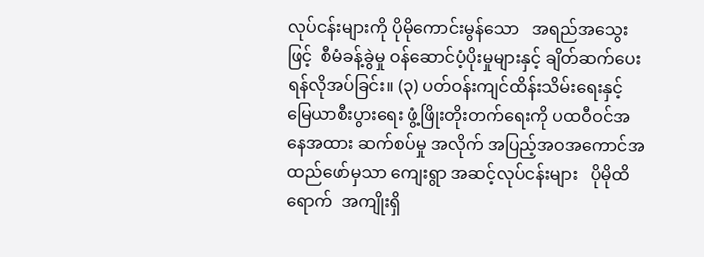လုပ်ငန်းများကို ပိုမိုကောင်းမွန်သော   အရည်အသွေးဖြင့်  စီမံခန့်ခွဲမှု ဝန်ဆောင်ပံ့ပိုးမှုများနှင့် ချိတ်ဆက်ပေးရန်လိုအပ်ခြင်း။ (၃) ပတ်ဝန်းကျင်ထိန်းသိမ်းရေးနှင့်  မြေယာစီးပွားရေး ဖွံ့ဖြိုးတိုးတက်ရေးကို ပထဝီဝင်အနေအထား ဆက်စပ်မှု အလိုက် အပြည့်အဝအကောင်အထည်ဖော်မှသာ ကျေးရွာ အဆင့်လုပ်ငန်းများ   ပိုမိုထိရောက်  အကျိုးရှိ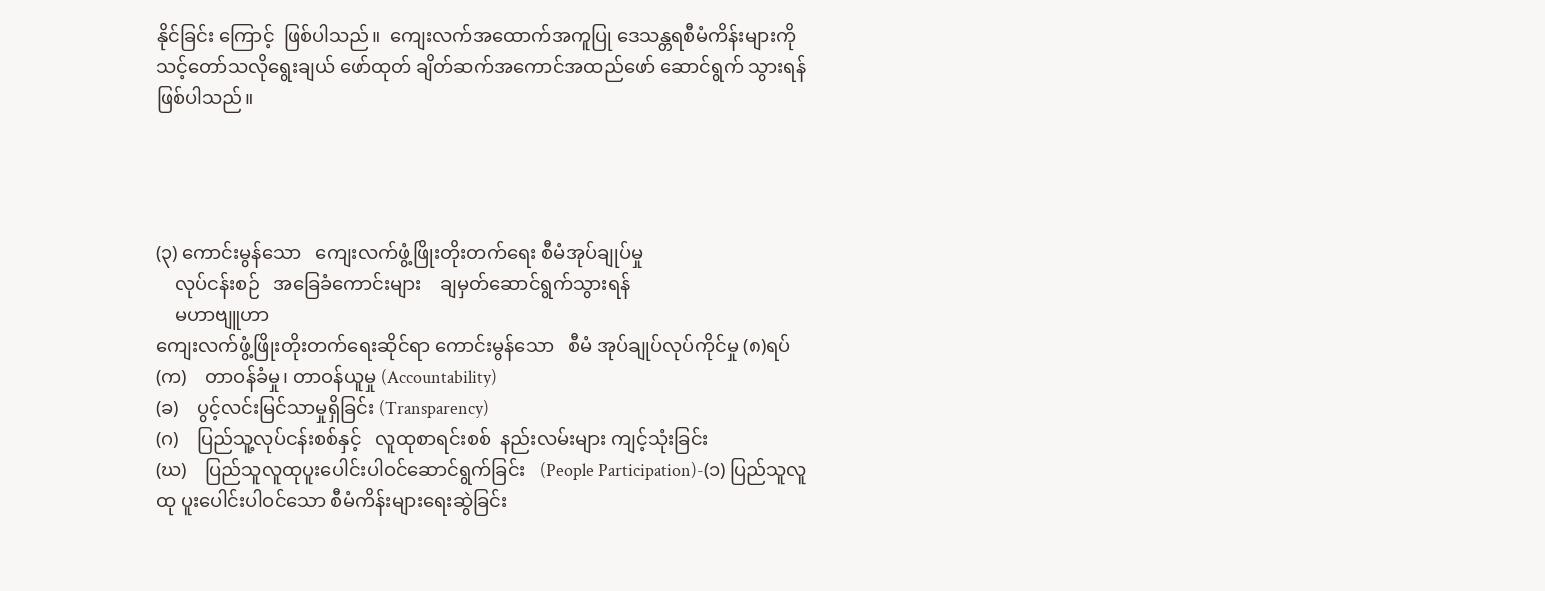နိုင်ခြင်း ကြောင့်  ဖြစ်ပါသည်။  ကျေးလက်အထောက်အကူပြု ဒေသန္တရစီမံကိန်းများကို     သင့်တော်သလိုရွေးချယ် ဖော်ထုတ် ချိတ်ဆက်အကောင်အထည်ဖော် ဆောင်ရွက် သွားရန် ဖြစ်ပါသည်။




(၃) ကောင်းမွန်သော   ကျေးလက်ဖွံ့ဖြိုးတိုးတက်ရေး စီမံအုပ်ချုပ်မှု
    လုပ်ငန်းစဉ်   အခြေခံကောင်းများ    ချမှတ်ဆောင်ရွက်သွားရန်
    မဟာဗျူဟာ
ကျေးလက်ဖွံ့ဖြိုးတိုးတက်ရေးဆိုင်ရာ ကောင်းမွန်သော   စီမံ အုပ်ချုပ်လုပ်ကိုင်မှု (၈)ရပ်
(က)    တာဝန်ခံမှု၊ တာဝန်ယူမှု (Accountability)
(ခ)    ပွင့်လင်းမြင်သာမှုရှိခြင်း (Transparency)
(ဂ)    ပြည်သူ့လုပ်ငန်းစစ်နှင့်   လူထုစာရင်းစစ်  နည်းလမ်းများ ကျင့်သုံးခြင်း
(ဃ)    ပြည်သူလူထုပူးပေါင်းပါဝင်ဆောင်ရွက်ခြင်း   (People Participation)-(၁) ပြည်သူလူထု ပူးပေါင်းပါဝင်သော စီမံကိန်းများရေးဆွဲခြင်း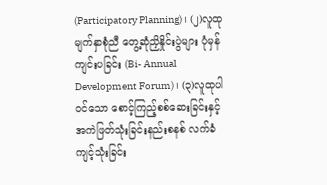(Participatory Planning)၊ (၂)လူထုမျက်နှာစုံညီ တွေ့ဆုံညှိနှိုင်းပွဲများ ပုံမှန်ကျင်းပခြင်း (Bi- Annual Development Forum)၊ (၃)လူထုပါဝင်သော စောင့်ကြည့်စစ်ဆေးခြင်းနှင့် အကဲဖြတ်သုံးခြင်းနည်းစနစ် လက်ခံကျင့်သုံးခြင်း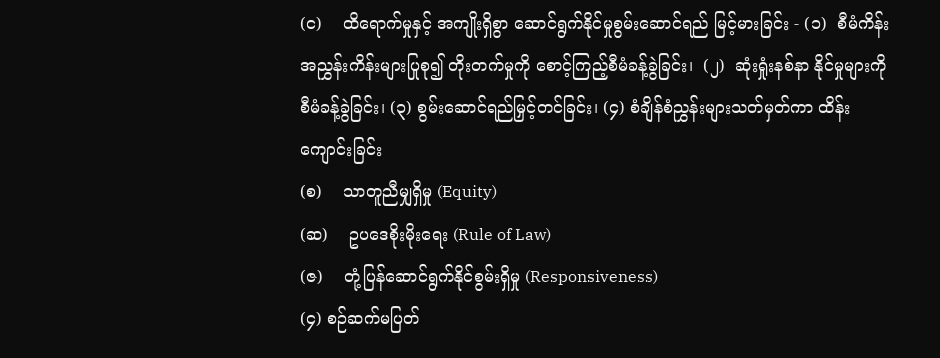(င)    ထိရောက်မှုနှင့် အကျိုးရှိစွာ ဆောင်ရွက်နိုင်မှုစွမ်းဆောင်ရည် မြင့်မားခြင်း - (၁)  စီမံကိန်းအညွှန်းကိန်းများပြုစု၍ တိုးတက်မှုကို စောင့်ကြည့်စီမံခန့်ခွဲခြင်း၊  (၂)  ဆုံးရှုံးနစ်နာ နိုင်မှုများကို စီမံခန့်ခွဲခြင်း၊ (၃) စွမ်းဆောင်ရည်မြှင့်တင်ခြင်း၊ (၄) စံချိန်စံညွှန်းများသတ်မှတ်ကာ ထိန်းကျောင်းခြင်း
(စ)    သာတူညီမျှရှိမှု (Equity)
(ဆ)    ဥပဒေစိုးမိုးရေး (Rule of Law)
(ဇ)    တုံ့ပြန်ဆောင်ရွက်နိုင်စွမ်းရှိမှု (Responsiveness)
(၄) စဉ်ဆက်မပြတ်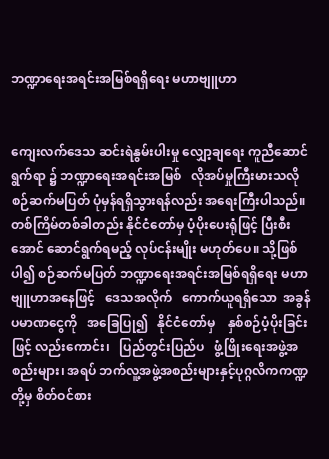ဘဏ္ဍာရေးအရင်းအမြစ်ရရှိရေး မဟာဗျူဟာ


ကျေးလက်ဒေသ ဆင်းရဲနွမ်းပါးမှု လျှော့ချရေး ကူညီဆောင်ရွက်ရာ ၌ ဘဏ္ဍာရေးအရင်းအမြစ်   လိုအပ်မှုကြီးမားသလို   စဉ်ဆက်မပြတ် ပုံမှန်ရရှိသွားရန်လည်း အရေးကြီးပါသည်။ တစ်ကြိမ်တစ်ခါတည်း နိုင်ငံတော်မှ ပံ့ပိုးပေးရုံဖြင့် ပြီးစီးအောင် ဆောင်ရွက်ရမည့် လုပ်ငန်းမျိုး မဟုတ်ပေ။ သို့ဖြစ်ပါ၍ စဉ်ဆက်မပြတ် ဘဏ္ဍာရေးအရင်းအမြစ်ရရှိရေး မဟာဗျူဟာအနေဖြင့်   ဒေသအလိုက်   ကောက်ယူရရှိသော  အခွန် ပမာဏငွေကို   အခြေပြု၍   နိုင်ငံတော်မှ    နှစ်စဉ်ပံ့ပိုးခြင်းဖြင့် လည်းကောင်း၊   ပြည်တွင်းပြည်ပ   ဖွံ့ဖြိုးရေးအဖွဲ့အစည်းများ၊ အရပ် ဘက်လူ့အဖွဲ့အစည်းများနှင့်ပုဂ္ဂလိကကဏ္ဍတို့မှ စိတ်ဝင်စား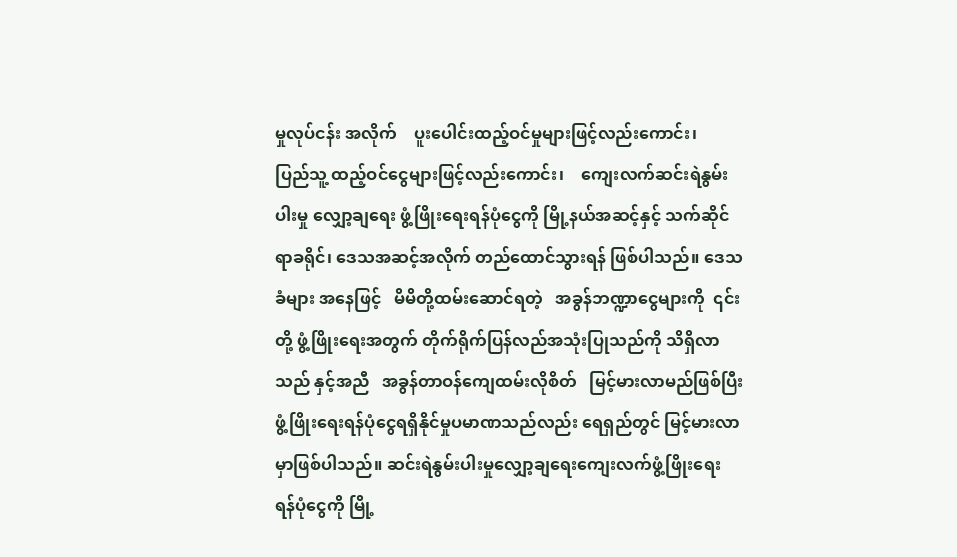မှုလုပ်ငန်း အလိုက်    ပူးပေါင်းထည့်ဝင်မှုများဖြင့်လည်းကောင်း၊    ပြည်သူ့ ထည့်ဝင်ငွေများဖြင့်လည်းကောင်း၊    ကျေးလက်ဆင်းရဲနွမ်းပါးမှု လျှော့ချရေး ဖွံ့ဖြိုးရေးရန်ပုံငွေကို မြို့နယ်အဆင့်နှင့် သက်ဆိုင်ရာခရိုင်၊ ဒေသအဆင့်အလိုက် တည်ထောင်သွားရန် ဖြစ်ပါသည်။ ဒေသခံများ အနေဖြင့်   မိမိတို့ထမ်းဆောင်ရတဲ့   အခွန်ဘဏ္ဍာငွေများကို  ၎င်းတို့ ဖွံ့ဖြိုးရေးအတွက် တိုက်ရိုက်ပြန်လည်အသုံးပြုသည်ကို သိရှိလာသည် နှင့်အညီ   အခွန်တာဝန်ကျေထမ်းလိုစိတ်   မြင့်မားလာမည်ဖြစ်ပြီး ဖွံ့ဖြိုးရေးရန်ပုံငွေရရှိနိုင်မှုပမာဏသည်လည်း ရေရှည်တွင် မြင့်မားလာ မှာဖြစ်ပါသည်။ ဆင်းရဲနွမ်းပါးမှုလျှော့ချရေးကျေးလက်ဖွံ့ဖြိုးရေး ရန်ပုံငွေကို မြို့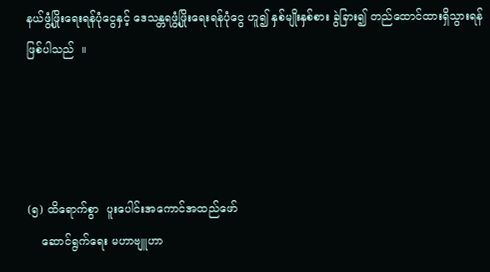နယ်ဖွံ့ဖြိုးရေးရန်ပုံငွေနှင့် ဒေသန္တရဖွံ့ဖြိုးရေးရန်ပုံငွေ ဟူ၍ နှစ်မျိုးနှစ်စား ခွဲခြား၍ တည်ထောင်ထားရှိသွားရန် ဖြစ်ပါသည်  ။




(၅) ထိရောက်စွာ  ပူးပေါင်းအကောင်အထည်ဖော်
    ဆောင်ရွက်ရေး မဟာဗျူဟာ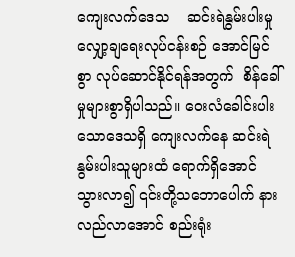ကျေးလက်ဒေသ    ဆင်းရဲနွမ်းပါးမှုလျှော့ချရေးလုပ်ငန်းစဉ် အောင်မြင်စွာ လုပ်ဆောင်နိုင်ရန်အတွက်  စိန်ခေါ်မှုများစွာရှိပါသည်။ ဝေးလံခေါင်းပါးသောဒေသရှိ ကျေးလက်နေ ဆင်းရဲ နွမ်းပါးသူများထံ ရောက်ရှိအောင်သွားလာ၍ ၎င်းတို့သဘောပေါက် နားလည်လာအောင် စည်းရုံး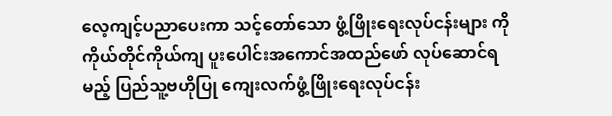လေ့ကျင့်ပညာပေးကာ သင့်တော်သော ဖွံ့ဖြိုးရေးလုပ်ငန်းများ ကို ကိုယ်တိုင်ကိုယ်ကျ ပူးပေါင်းအကောင်အထည်ဖော် လုပ်ဆောင်ရ မည့် ပြည်သူ့ဗဟိုပြု ကျေးလက်ဖွံ့ဖြိုးရေးလုပ်ငန်း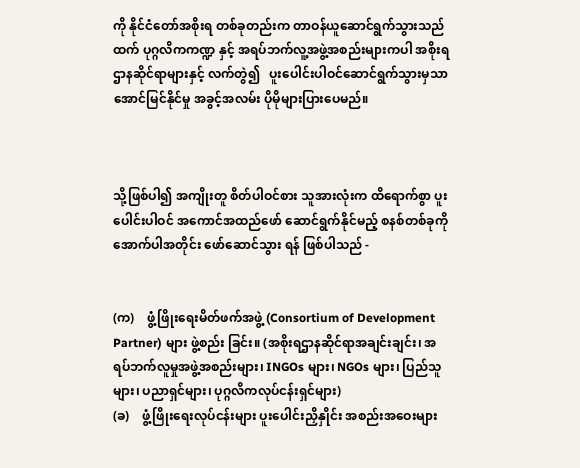ကို နိုင်ငံတော်အစိုးရ တစ်ခုတည်းက တာဝန်ယူဆောင်ရွက်သွားသည်ထက် ပုဂ္ဂလိကကဏ္ဍ နှင့် အရပ်ဘက်လူ့အဖွဲ့အစည်းများကပါ အစိုးရဌာနဆိုင်ရာများနှင့် လက်တွဲ၍   ပူးပေါင်းပါဝင်ဆောင်ရွက်သွားမှသာ  အောင်မြင်နိုင်မှု အခွင့်အလမ်း ပိုမိုများပြားပေမည်။



သို့ဖြစ်ပါ၍ အကျိုးတူ စိတ်ပါဝင်စား သူအားလုံးက ထိရောက်စွာ ပူးပေါင်းပါဝင် အကောင်အထည်ဖော် ဆောင်ရွက်နိုင်မည့် စနစ်တစ်ခုကို အောက်ပါအတိုင်း ဖော်ဆောင်သွား ရန် ဖြစ်ပါသည် -


(က)    ဖွံ့ဖြိုးရေးမိတ်ဖက်အဖွဲ့ (Consortium of Development Partner) များ ဖွဲ့စည်း ခြင်း။ (အစိုးရဌာနဆိုင်ရာအချင်းချင်း၊ အရပ်ဘက်လူမှုအဖွဲ့အစည်းများ၊ INGOs များ၊ NGOs များ၊ ပြည်သူများ၊ ပညာရှင်များ၊ ပုဂ္ဂလိကလုပ်ငန်းရှင်များ)
(ခ)    ဖွံ့ဖြိုးရေးလုပ်ငန်းများ ပူးပေါင်းညှိနှိုင်း အစည်းအဝေးများ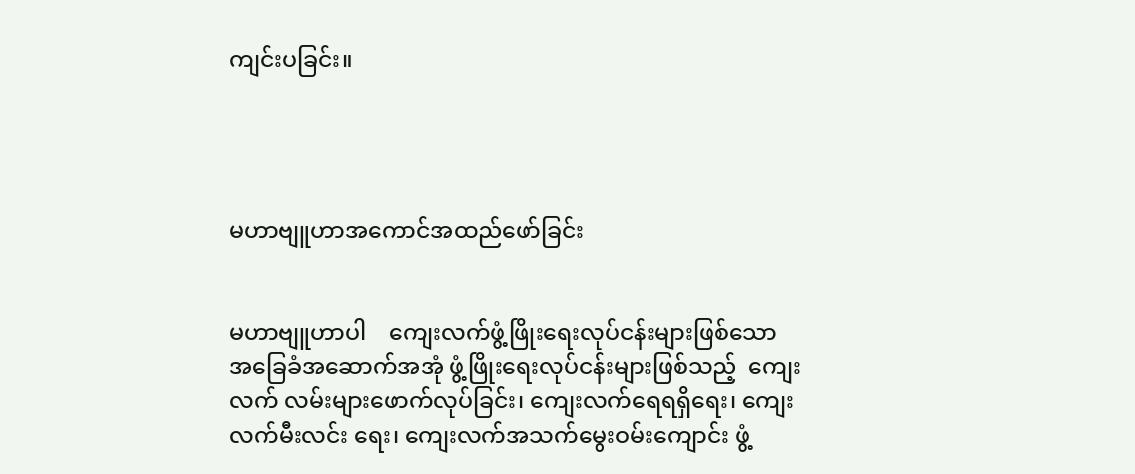ကျင်းပခြင်း။




မဟာဗျူဟာအကောင်အထည်ဖော်ခြင်း


မဟာဗျူဟာပါ    ကျေးလက်ဖွံ့ဖြိုးရေးလုပ်ငန်းများဖြစ်သော အခြေခံအဆောက်အအုံ ဖွံ့ဖြိုးရေးလုပ်ငန်းများဖြစ်သည့်  ကျေးလက် လမ်းများဖောက်လုပ်ခြင်း၊ ကျေးလက်ရေရရှိရေး၊ ကျေးလက်မီးလင်း ရေး၊ ကျေးလက်အသက်မွေးဝမ်းကျောင်း ဖွံ့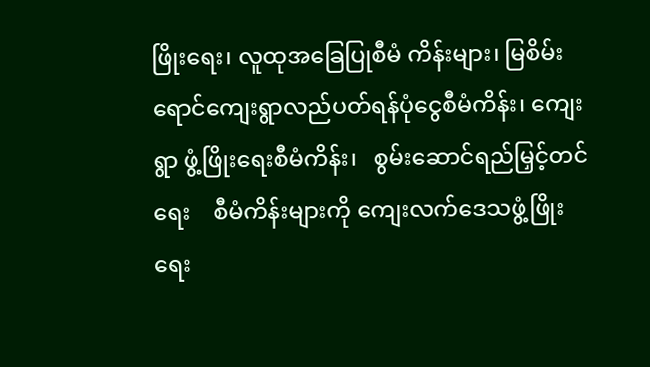ဖြိုးရေး၊ လူထုအခြေပြုစီမံ ကိန်းများ၊ မြစိမ်းရောင်ကျေးရွာလည်ပတ်ရန်ပုံငွေစီမံကိန်း၊ ကျေးရွာ ဖွံ့ဖြိုးရေးစီမံကိန်း၊   စွမ်းဆောင်ရည်မြှင့်တင်ရေး    စီမံကိန်းများကို ကျေးလက်ဒေသဖွံ့ဖြိုးရေး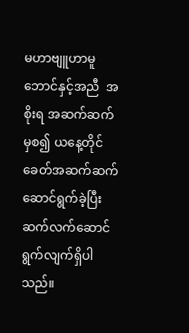မဟာဗျူဟာမူဘောင်နှင့်အညီ  အစိုးရ အဆက်ဆက်မှစ၍ ယနေ့တိုင် ခေတ်အဆက်ဆက်ဆောင်ရွက်ခဲ့ပြီး ဆက်လက်ဆောင်ရွက်လျက်ရှိပါသည်။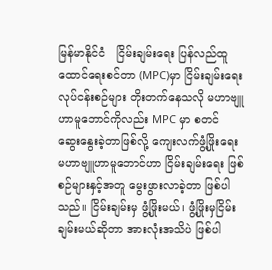မြန်မာနိုင်ငံ   ငြိမ်းချမ်းရေး ပြန်လည်ထူထောင်ရေးစင်တာ (MPC)မှာ ငြိမ်းချမ်းရေးလုပ်ငန်းစဉ်များ တိုးတက်နေသလို မဟာဗျူဟာမူဘောင်ကိုလည်း MPC မှာ စတင် ဆွေးနွေးခဲ့တာဖြစ်လို့ ကျေးလက်ဖွံ့ဖြိုးရေး မဟာဗျူဟာမူဘောင်ဟာ ငြိမ်းချမ်းရေး ဖြစ်စဉ်များနှင့်အတူ မွေးဖွားလာခဲ့တာ ဖြစ်ပါသည်။ ငြိမ်းချမ်းမှ ဖွံ့ဖြိုးမယ်၊ ဖွံ့ဖြိုးမှငြိမ်းချမ်းမယ်ဆိုတာ အားလုံးအသိပဲ ဖြစ်ပါ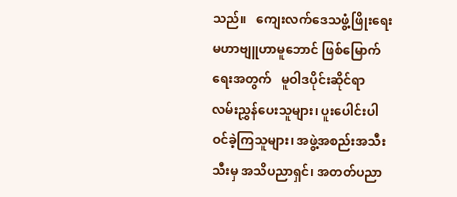သည်။   ကျေးလက်ဒေသဖွံ့ဖြိုးရေး   မဟာဗျူဟာမူဘောင် ဖြစ်မြောက်ရေးအတွက်   မူဝါဒပိုင်းဆိုင်ရာ   လမ်းညွှန်ပေးသူများ၊ ပူးပေါင်းပါဝင်ခဲ့ကြသူများ၊ အဖွဲ့အစည်းအသီးသီးမှ အသိပညာရှင်၊ အတတ်ပညာ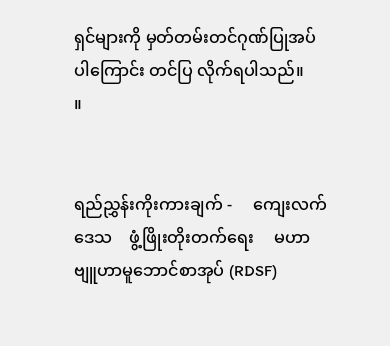ရှင်များကို မှတ်တမ်းတင်ဂုဏ်ပြုအပ်ပါကြောင်း တင်ပြ လိုက်ရပါသည်။       ။


ရည်ညွှန်းကိုးကားချက် -     ကျေးလက်ဒေသ    ဖွံ့ဖြိုးတိုးတက်ရေး     မဟာဗျူဟာမူဘောင်စာအုပ် (RDSF)